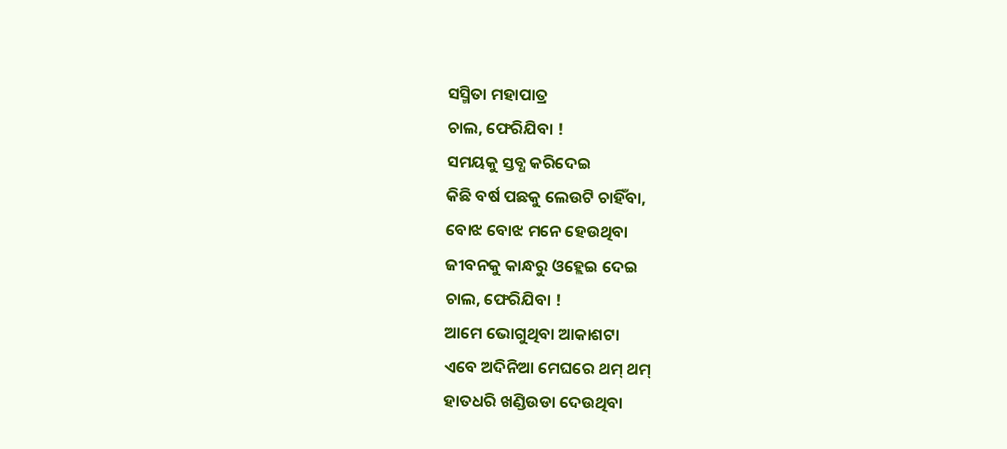ସସ୍ମିତା ମହାପାତ୍ର
ଚାଲ, ଫେରିଯିବା !
ସମୟକୁ ସ୍ତବ୍ଧ କରିଦେଇ
କିଛି ବର୍ଷ ପଛକୁ ଲେଉଟି ଚାହିଁବା,
ବୋଝ ବୋଝ ମନେ ହେଉଥିବା
ଜୀବନକୁ କାନ୍ଧରୁ ଓହ୍ଲେଇ ଦେଇ
ଚାଲ, ଫେରିଯିବା !
ଆମେ ଭୋଗୁଥିବା ଆକାଶଟା
ଏବେ ଅଦିନିଆ ମେଘରେ ଥମ୍ ଥମ୍
ହାତଧରି ଖଣ୍ଡିଉଡା ଦେଉଥିବା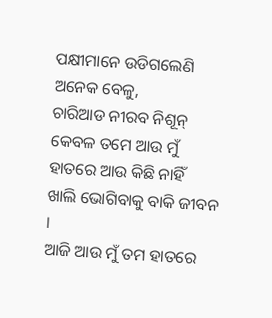ପକ୍ଷୀମାନେ ଉଡିଗଲେଣି
ଅନେକ ବେଳୁ,
ଚାରିଆଡ ନୀରବ ନିଶୂନ୍
କେବଳ ତମେ ଆଉ ମୁଁ
ହାତରେ ଆଉ କିଛି ନାହିଁ
ଖାଲି ଭୋଗିବାକୁ ବାକି ଜୀବନ ।
ଆଜି ଆଉ ମୁଁ ତମ ହାତରେ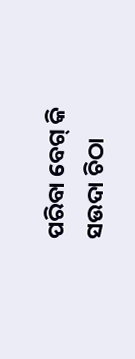ପରିବା ବେଗ୍ କି
ସଉଦା ଚିଠା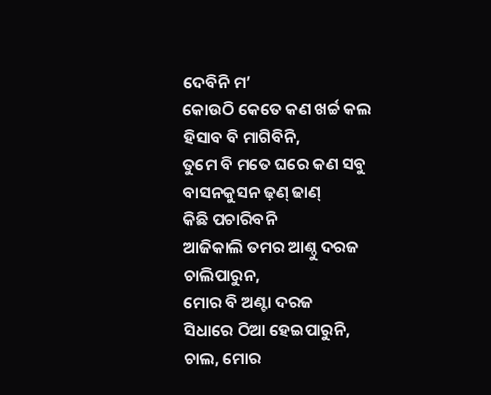ଦେବିନି ମ’
କୋଉଠି କେତେ କଣ ଖର୍ଚ୍ଚ କଲ
ହିସାବ ବି ମାଗିବିନି,
ତୁମେ ବି ମତେ ଘରେ କଣ ସବୁ
ବାସନକୁସନ ଢ଼ଣ୍ ଢାଣ୍
କିଛି ପଚାରିବନି
ଆଜିକାଲି ତମର ଆଣ୍ଠୁ ଦରଜ
ଚାଲିପାରୁନ,
ମୋର ବି ଅଣ୍ଟା ଦରଜ
ସିଧାରେ ଠିଆ ହେଇପାରୁନି,
ଚାଲ, ମୋର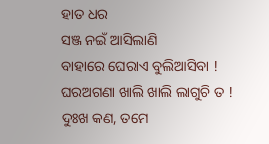ହାତ ଧର
ସଞ୍ଜ ନଇଁ ଆସିଲାଣି
ବାହାରେ ଘେରାଏ ବୁଲିଆସିବା !
ଘରଅଗଣା ଖାଲି ଖାଲି ଲାଗୁଚି ତ !
ଦୁଃଖ କଣ, ତମେ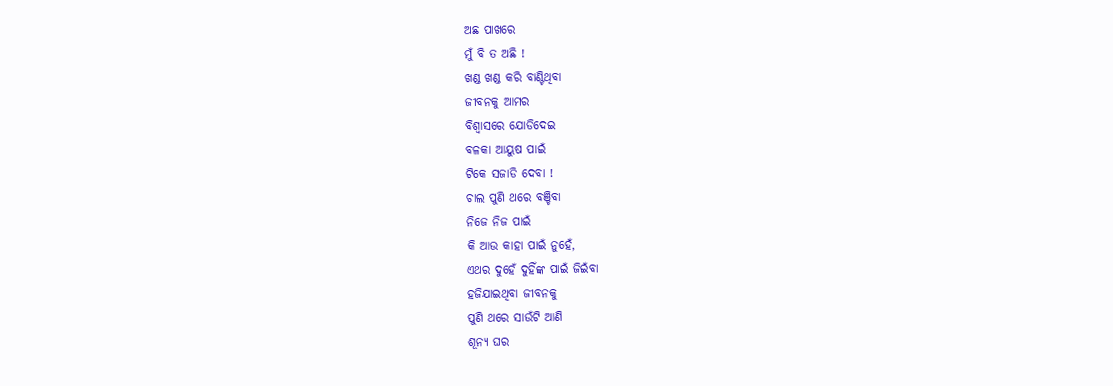ଅଛ ପାଖରେ
ମୁଁ ବି ତ ଅଛି !
ଖଣ୍ଡ ଖଣ୍ଡ କରି ବାଣ୍ଟିଥିବା
ଜୀବନକୁ ଆମର
ବିଶ୍ୱାସରେ ଯୋଡିଦେଇ
ବଳକା ଆୟୁଷ ପାଇଁ
ଟିକେ ସଜାଡି ଦେବା !
ଚାଲ ପୁଣି ଥରେ ବଞ୍ଚିବା
ନିଜେ ନିଜ ପାଇଁ
କି ଆଉ କାହା ପାଇଁ ନୁହେଁ,
ଏଥର ଦୁହେଁ ଦୁହିଁଙ୍କ ପାଇଁ ଜିଇଁବା
ହଜିଯାଇଥିବା ଜୀବନକୁ
ପୁଣି ଥରେ ସାଉଁଟି ଆଣି
ଶୂନ୍ୟ ଘର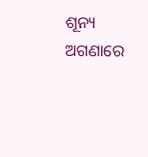ଶୂନ୍ୟ ଅଗଣାରେ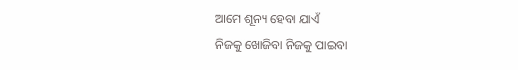ଆମେ ଶୂନ୍ୟ ହେବା ଯାଏଁ
ନିଜକୁ ଖୋଜିବା ନିଜକୁ ପାଇବା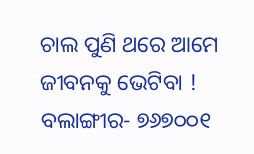ଚାଲ ପୁଣି ଥରେ ଆମେ
ଜୀବନକୁ ଭେଟିବା !
ବଲାଙ୍ଗୀର- ୭୬୭୦୦୧